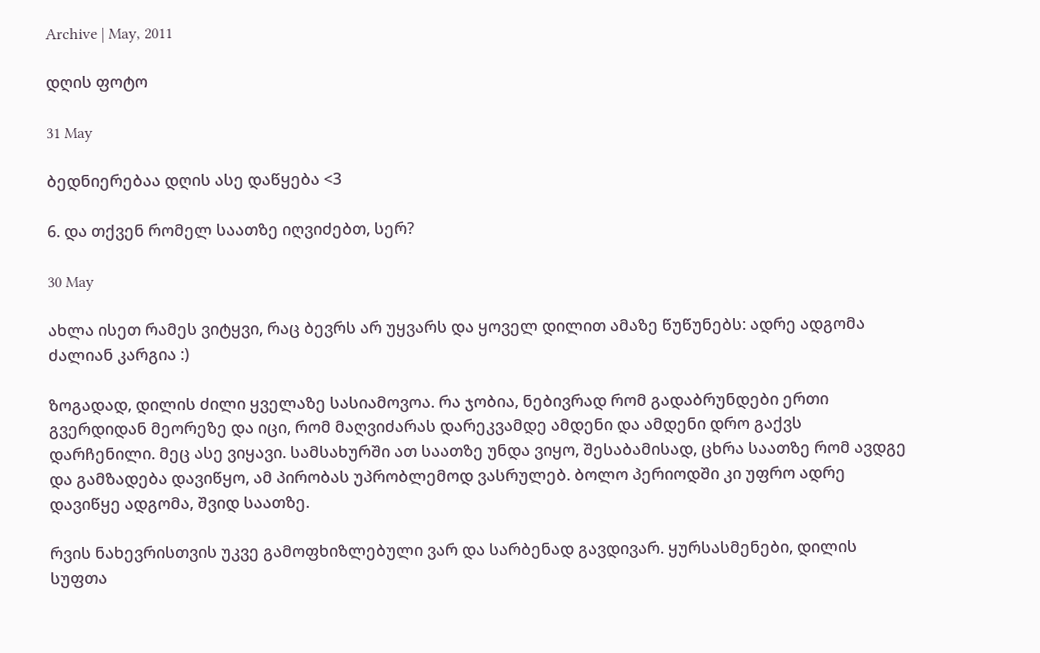Archive | May, 2011

დღის ფოტო

31 May

ბედნიერებაა დღის ასე დაწყება <3

6. და თქვენ რომელ საათზე იღვიძებთ, სერ?

30 May

ახლა ისეთ რამეს ვიტყვი, რაც ბევრს არ უყვარს და ყოველ დილით ამაზე წუწუნებს: ადრე ადგომა ძალიან კარგია :)

ზოგადად, დილის ძილი ყველაზე სასიამოვოა. რა ჯობია, ნებივრად რომ გადაბრუნდები ერთი გვერდიდან მეორეზე და იცი, რომ მაღვიძარას დარეკვამდე ამდენი და ამდენი დრო გაქვს დარჩენილი. მეც ასე ვიყავი. სამსახურში ათ საათზე უნდა ვიყო, შესაბამისად, ცხრა საათზე რომ ავდგე და გამზადება დავიწყო, ამ პირობას უპრობლემოდ ვასრულებ. ბოლო პერიოდში კი უფრო ადრე დავიწყე ადგომა, შვიდ საათზე.

რვის ნახევრისთვის უკვე გამოფხიზლებული ვარ და სარბენად გავდივარ. ყურსასმენები, დილის სუფთა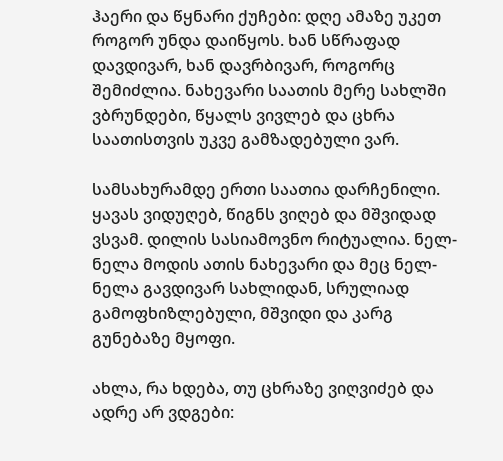ჰაერი და წყნარი ქუჩები: დღე ამაზე უკეთ როგორ უნდა დაიწყოს. ხან სწრაფად დავდივარ, ხან დავრბივარ, როგორც შემიძლია. ნახევარი საათის მერე სახლში ვბრუნდები, წყალს ვივლებ და ცხრა საათისთვის უკვე გამზადებული ვარ.

სამსახურამდე ერთი საათია დარჩენილი. ყავას ვიდუღებ, წიგნს ვიღებ და მშვიდად ვსვამ. დილის სასიამოვნო რიტუალია. ნელ-ნელა მოდის ათის ნახევარი და მეც ნელ-ნელა გავდივარ სახლიდან, სრულიად გამოფხიზლებული, მშვიდი და კარგ გუნებაზე მყოფი.

ახლა, რა ხდება, თუ ცხრაზე ვიღვიძებ და ადრე არ ვდგები: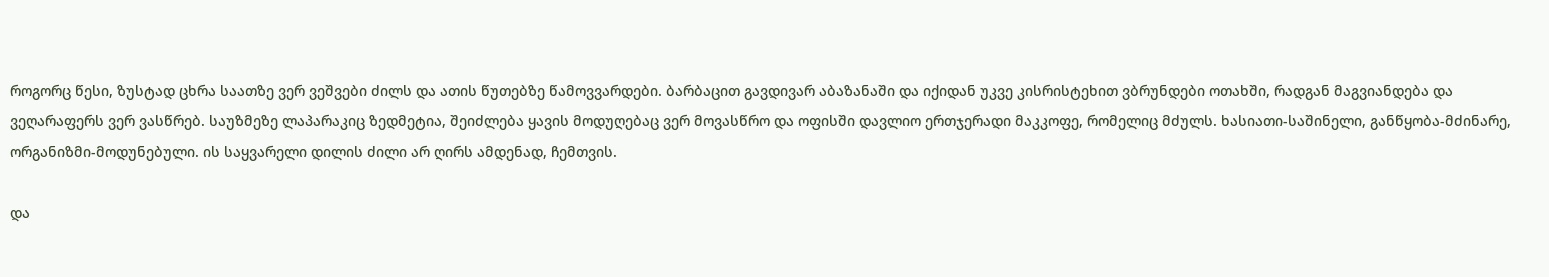როგორც წესი, ზუსტად ცხრა საათზე ვერ ვეშვები ძილს და ათის წუთებზე წამოვვარდები. ბარბაცით გავდივარ აბაზანაში და იქიდან უკვე კისრისტეხით ვბრუნდები ოთახში, რადგან მაგვიანდება და ვეღარაფერს ვერ ვასწრებ. საუზმეზე ლაპარაკიც ზედმეტია, შეიძლება ყავის მოდუღებაც ვერ მოვასწრო და ოფისში დავლიო ერთჯერადი მაკკოფე, რომელიც მძულს. ხასიათი-საშინელი, განწყობა-მძინარე, ორგანიზმი-მოდუნებული. ის საყვარელი დილის ძილი არ ღირს ამდენად, ჩემთვის.

და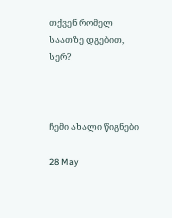თქვენ რომელ საათზე დგებით, სერ?



ჩემი ახალი წიგნები

28 May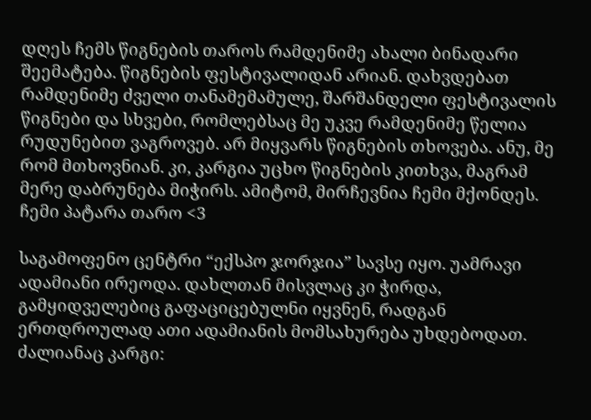დღეს ჩემს წიგნების თაროს რამდენიმე ახალი ბინადარი შეემატება. წიგნების ფესტივალიდან არიან. დახვდებათ რამდენიმე ძველი თანამემამულე, შარშანდელი ფესტივალის წიგნები და სხვები, რომლებსაც მე უკვე რამდენიმე წელია რუდუნებით ვაგროვებ. არ მიყვარს წიგნების თხოვება. ანუ, მე რომ მთხოვნიან. კი, კარგია უცხო წიგნების კითხვა, მაგრამ მერე დაბრუნება მიჭირს. ამიტომ, მირჩევნია ჩემი მქონდეს. ჩემი პატარა თარო <3

საგამოფენო ცენტრი “ექსპო ჯორჯია” სავსე იყო. უამრავი ადამიანი ირეოდა. დახლთან მისვლაც კი ჭირდა, გამყიდველებიც გაფაციცებულნი იყვნენ, რადგან ერთდროულად ათი ადამიანის მომსახურება უხდებოდათ.  ძალიანაც კარგი: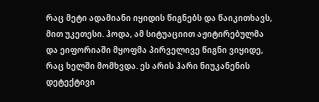რაც მეტი ადამიანი იყიდის წიგნებს და წაიკითხავს, მით უკეთესი. ჰოდა, ამ სიტუაციით აჟიტირებულმა და ეიფორიაში მყოფმა პირველივე წიგნი ვიყიდე, რაც ხელში მომხვდა. ეს არის ჰარი ნიუკანენის დეტექტივი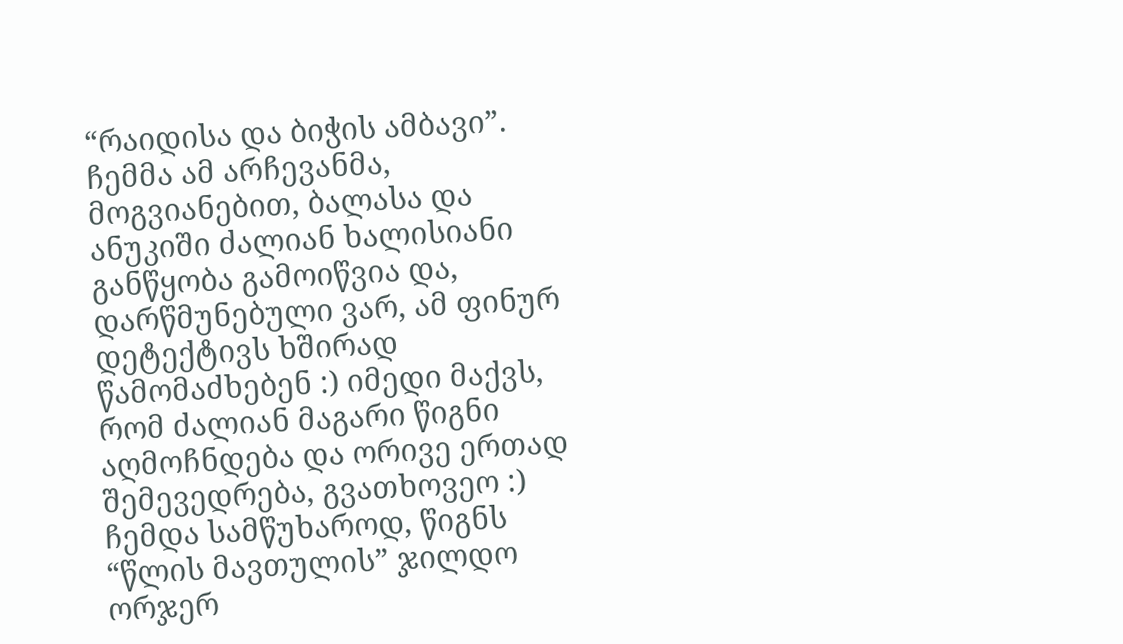“რაიდისა და ბიჭის ამბავი”. ჩემმა ამ არჩევანმა, მოგვიანებით, ბალასა და ანუკიში ძალიან ხალისიანი განწყობა გამოიწვია და, დარწმუნებული ვარ, ამ ფინურ დეტექტივს ხშირად წამომაძხებენ :) იმედი მაქვს, რომ ძალიან მაგარი წიგნი აღმოჩნდება და ორივე ერთად შემევედრება, გვათხოვეო :) ჩემდა სამწუხაროდ, წიგნს “წლის მავთულის” ჯილდო ორჯერ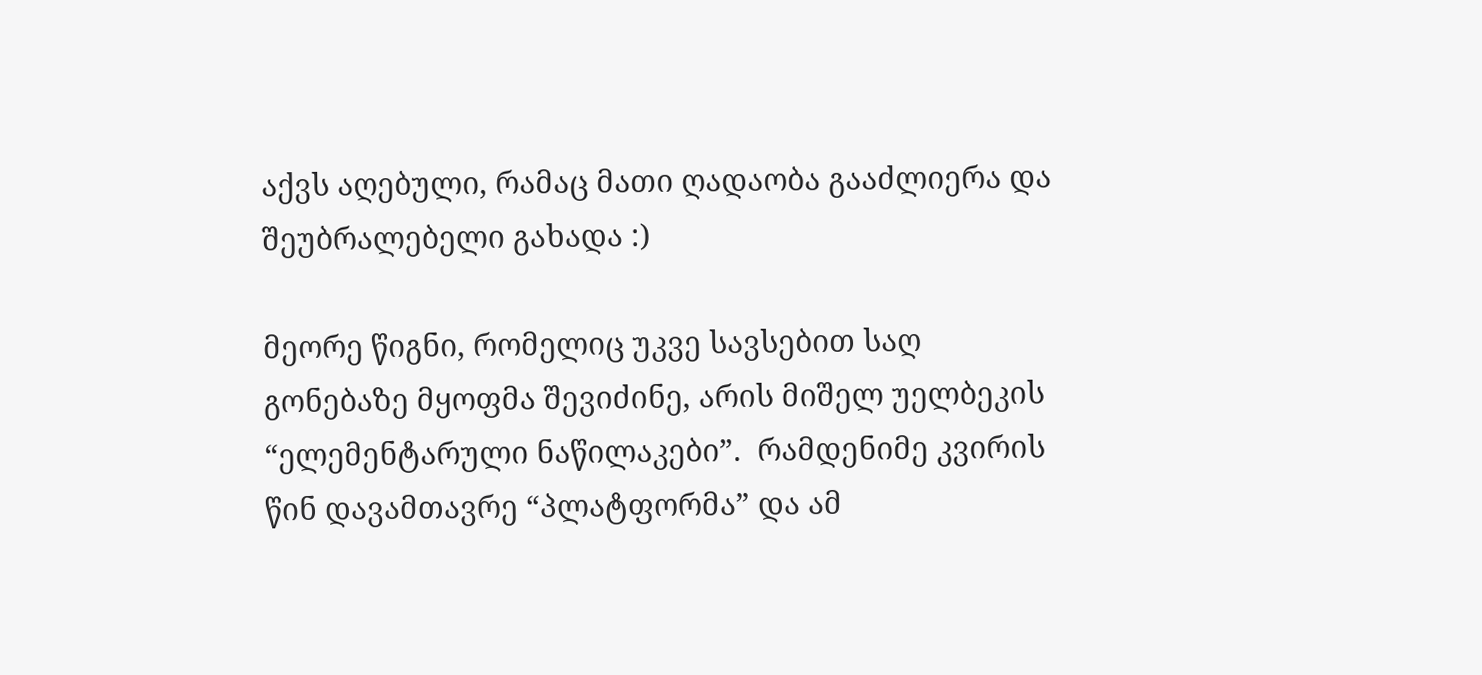აქვს აღებული, რამაც მათი ღადაობა გააძლიერა და შეუბრალებელი გახადა :)

მეორე წიგნი, რომელიც უკვე სავსებით საღ გონებაზე მყოფმა შევიძინე, არის მიშელ უელბეკის “ელემენტარული ნაწილაკები”.  რამდენიმე კვირის წინ დავამთავრე “პლატფორმა” და ამ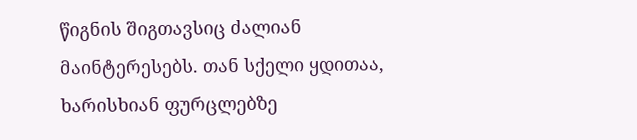წიგნის შიგთავსიც ძალიან მაინტერესებს. თან სქელი ყდითაა, ხარისხიან ფურცლებზე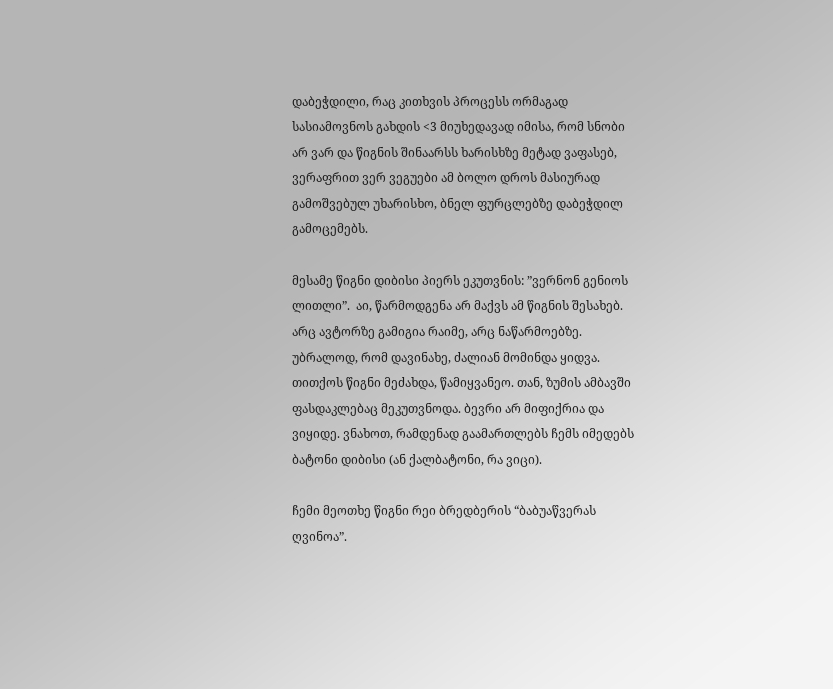დაბეჭდილი, რაც კითხვის პროცესს ორმაგად სასიამოვნოს გახდის <3 მიუხედავად იმისა, რომ სნობი არ ვარ და წიგნის შინაარსს ხარისხზე მეტად ვაფასებ, ვერაფრით ვერ ვეგუები ამ ბოლო დროს მასიურად გამოშვებულ უხარისხო, ბნელ ფურცლებზე დაბეჭდილ გამოცემებს.

მესამე წიგნი დიბისი პიერს ეკუთვნის: ”ვერნონ გენიოს ლითლი”.  აი, წარმოდგენა არ მაქვს ამ წიგნის შესახებ. არც ავტორზე გამიგია რაიმე, არც ნაწარმოებზე. უბრალოდ, რომ დავინახე, ძალიან მომინდა ყიდვა. თითქოს წიგნი მეძახდა, წამიყვანეო. თან, ზუმის ამბავში ფასდაკლებაც მეკუთვნოდა. ბევრი არ მიფიქრია და ვიყიდე. ვნახოთ, რამდენად გაამართლებს ჩემს იმედებს ბატონი დიბისი (ან ქალბატონი, რა ვიცი).

ჩემი მეოთხე წიგნი რეი ბრედბერის “ბაბუაწვერას ღვინოა”.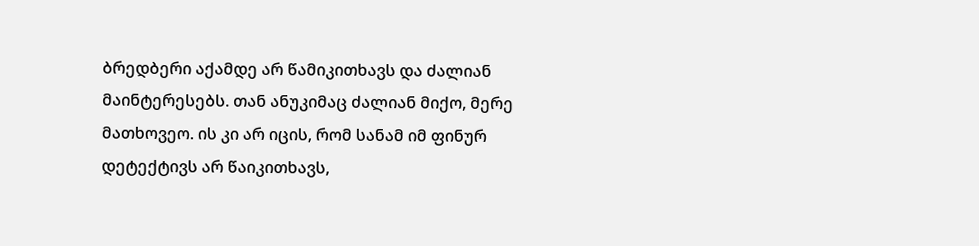ბრედბერი აქამდე არ წამიკითხავს და ძალიან მაინტერესებს. თან ანუკიმაც ძალიან მიქო, მერე მათხოვეო. ის კი არ იცის, რომ სანამ იმ ფინურ დეტექტივს არ წაიკითხავს,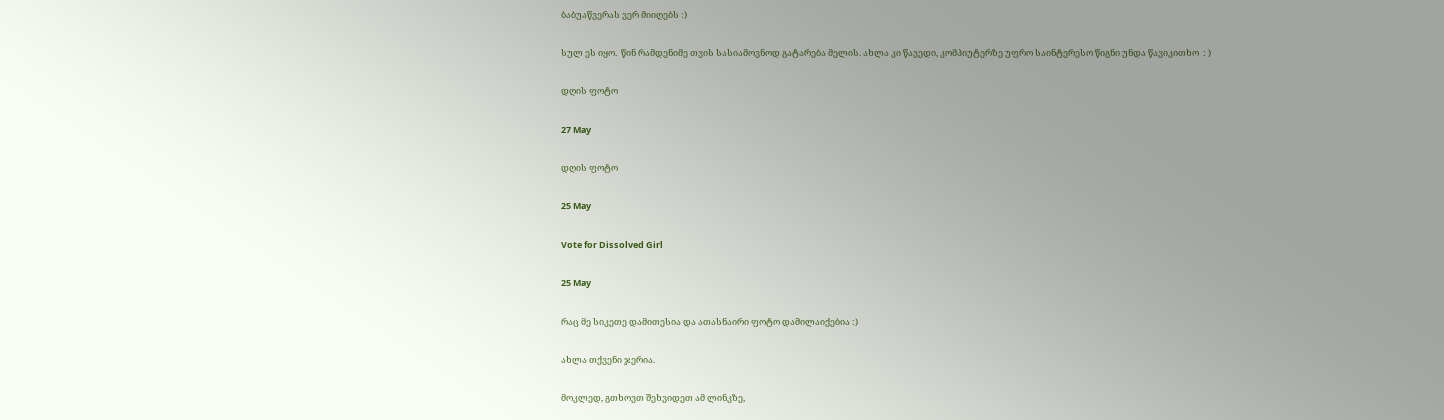ბაბუაწვერას ვერ მიიღებს :)

სულ ეს იყო.  წინ რამდენიმე თვის სასიამოვნოდ გატარება მელის. ახლა კი წავედი, კომპიუტერზე უფრო საინტერესო წიგნი უნდა წავიკითხო  : )

დღის ფოტო

27 May

დღის ფოტო

25 May

Vote for Dissolved Girl

25 May

რაც მე სიკეთე დამითესია და ათასნაირი ფოტო დამილაიქებია :)

ახლა თქვენი ჯერია.

მოკლედ, გთხოვთ შეხვიდეთ ამ ლინკზე,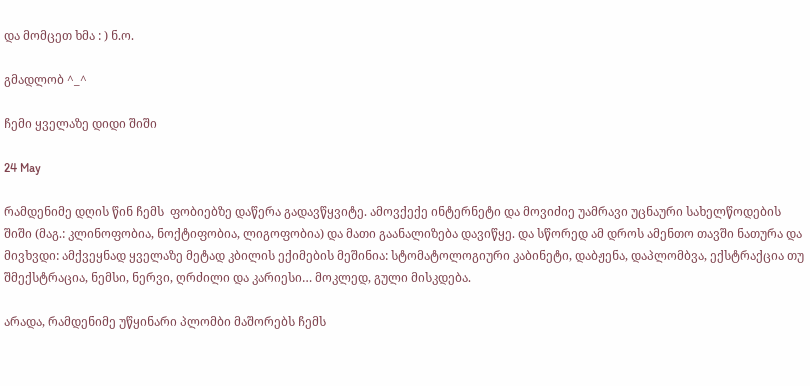და მომცეთ ხმა : ) ნ.ო.

გმადლობ ^_^

ჩემი ყველაზე დიდი შიში

24 May

რამდენიმე დღის წინ ჩემს  ფობიებზე დაწერა გადავწყვიტე. ამოვქექე ინტერნეტი და მოვიძიე უამრავი უცნაური სახელწოდების შიში (მაგ.: კლინოფობია, ნოქტიფობია, ლიგოფობია) და მათი გაანალიზება დავიწყე. და სწორედ ამ დროს ამენთო თავში ნათურა და მივხვდი: ამქვეყნად ყველაზე მეტად კბილის ექიმების მეშინია: სტომატოლოგიური კაბინეტი, დაბჟენა, დაპლომბვა, ექსტრაქცია თუ შმექსტრაცია, ნემსი, ნერვი, ღრძილი და კარიესი… მოკლედ, გული მისკდება.

არადა, რამდენიმე უწყინარი პლომბი მაშორებს ჩემს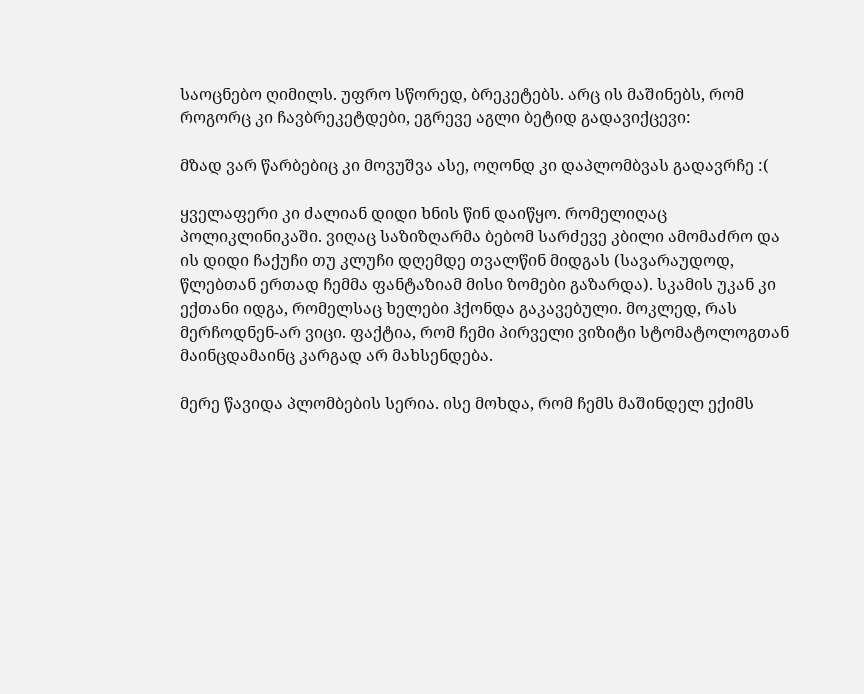საოცნებო ღიმილს. უფრო სწორედ, ბრეკეტებს. არც ის მაშინებს, რომ როგორც კი ჩავბრეკეტდები, ეგრევე აგლი ბეტიდ გადავიქცევი:

მზად ვარ წარბებიც კი მოვუშვა ასე, ოღონდ კი დაპლომბვას გადავრჩე :(

ყველაფერი კი ძალიან დიდი ხნის წინ დაიწყო. რომელიღაც პოლიკლინიკაში. ვიღაც საზიზღარმა ბებომ სარძევე კბილი ამომაძრო და ის დიდი ჩაქუჩი თუ კლუჩი დღემდე თვალწინ მიდგას (სავარაუდოდ, წლებთან ერთად ჩემმა ფანტაზიამ მისი ზომები გაზარდა). სკამის უკან კი ექთანი იდგა, რომელსაც ხელები ჰქონდა გაკავებული. მოკლედ, რას მერჩოდნენ-არ ვიცი. ფაქტია, რომ ჩემი პირველი ვიზიტი სტომატოლოგთან მაინცდამაინც კარგად არ მახსენდება.

მერე წავიდა პლომბების სერია. ისე მოხდა, რომ ჩემს მაშინდელ ექიმს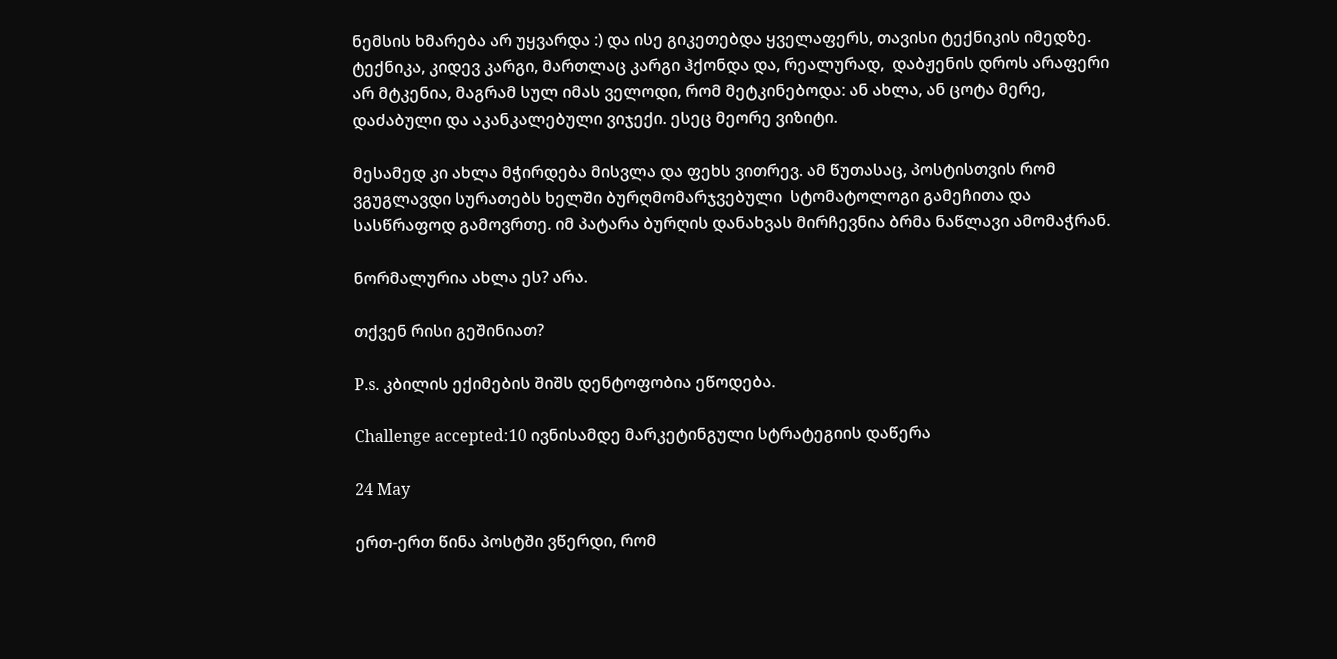ნემსის ხმარება არ უყვარდა :) და ისე გიკეთებდა ყველაფერს, თავისი ტექნიკის იმედზე. ტექნიკა, კიდევ კარგი, მართლაც კარგი ჰქონდა და, რეალურად,  დაბჟენის დროს არაფერი არ მტკენია, მაგრამ სულ იმას ველოდი, რომ მეტკინებოდა: ან ახლა, ან ცოტა მერე, დაძაბული და აკანკალებული ვიჯექი. ესეც მეორე ვიზიტი.

მესამედ კი ახლა მჭირდება მისვლა და ფეხს ვითრევ. ამ წუთასაც, პოსტისთვის რომ ვგუგლავდი სურათებს ხელში ბურღმომარჯვებული  სტომატოლოგი გამეჩითა და სასწრაფოდ გამოვრთე. იმ პატარა ბურღის დანახვას მირჩევნია ბრმა ნაწლავი ამომაჭრან.

ნორმალურია ახლა ეს? არა.

თქვენ რისი გეშინიათ?

P.s. კბილის ექიმების შიშს დენტოფობია ეწოდება.

Challenge accepted:10 ივნისამდე მარკეტინგული სტრატეგიის დაწერა

24 May

ერთ-ერთ წინა პოსტში ვწერდი, რომ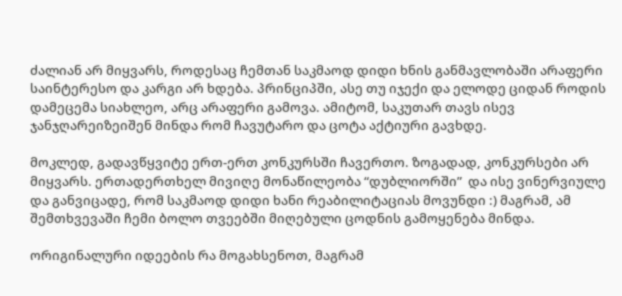ძალიან არ მიყვარს, როდესაც ჩემთან საკმაოდ დიდი ხნის განმავლობაში არაფერი საინტერესო და კარგი არ ხდება. პრინციპში, ასე თუ იჯექი და ელოდე ციდან როდის დამეცემა სიახლეო, არც არაფერი გამოვა. ამიტომ, საკუთარ თავს ისევ ჯანჯღარეიზეიშენ მინდა რომ ჩავუტარო და ცოტა აქტიური გავხდე.

მოკლედ, გადავწყვიტე ერთ-ერთ კონკურსში ჩავერთო. ზოგადად, კონკურსები არ მიყვარს. ერთადერთხელ მივიღე მონაწილეობა “დუბლიორში”  და ისე ვინერვიულე და განვიცადე, რომ საკმაოდ დიდი ხანი რეაბილიტაციას მოვუნდი :) მაგრამ, ამ შემთხვევაში ჩემი ბოლო თვეებში მიღებული ცოდნის გამოყენება მინდა.

ორიგინალური იდეების რა მოგახსენოთ, მაგრამ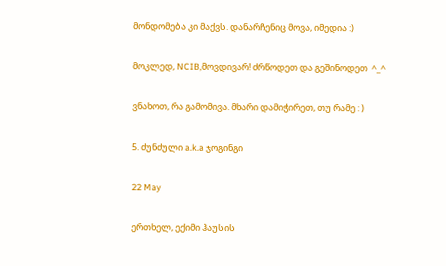მონდომება კი მაქვს. დანარჩენიც მოვა, იმედია :)

მოკლედ, NCIB,მოვდივარ! ძრწოდეთ და გეშინოდეთ  ^_^

ვნახოთ, რა გამომივა. მხარი დამიჭირეთ, თუ რამე : )

5. ძუნძული a.k.a ჯოგინგი

22 May

ერთხელ, ექიმი ჰაუსის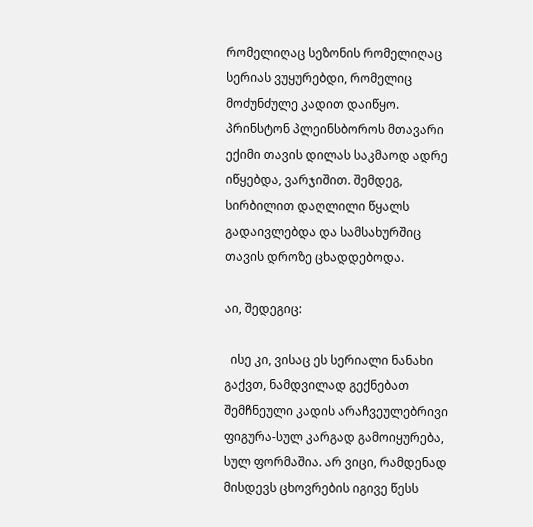რომელიღაც სეზონის რომელიღაც სერიას ვუყურებდი, რომელიც მოძუნძულე კადით დაიწყო. პრინსტონ პლეინსბოროს მთავარი ექიმი თავის დილას საკმაოდ ადრე იწყებდა, ვარჯიშით. შემდეგ, სირბილით დაღლილი წყალს გადაივლებდა და სამსახურშიც თავის დროზე ცხადდებოდა.

აი, შედეგიც:

  ისე კი, ვისაც ეს სერიალი ნანახი გაქვთ, ნამდვილად გექნებათ შემჩნეული კადის არაჩვეულებრივი ფიგურა-სულ კარგად გამოიყურება, სულ ფორმაშია. არ ვიცი, რამდენად მისდევს ცხოვრების იგივე წესს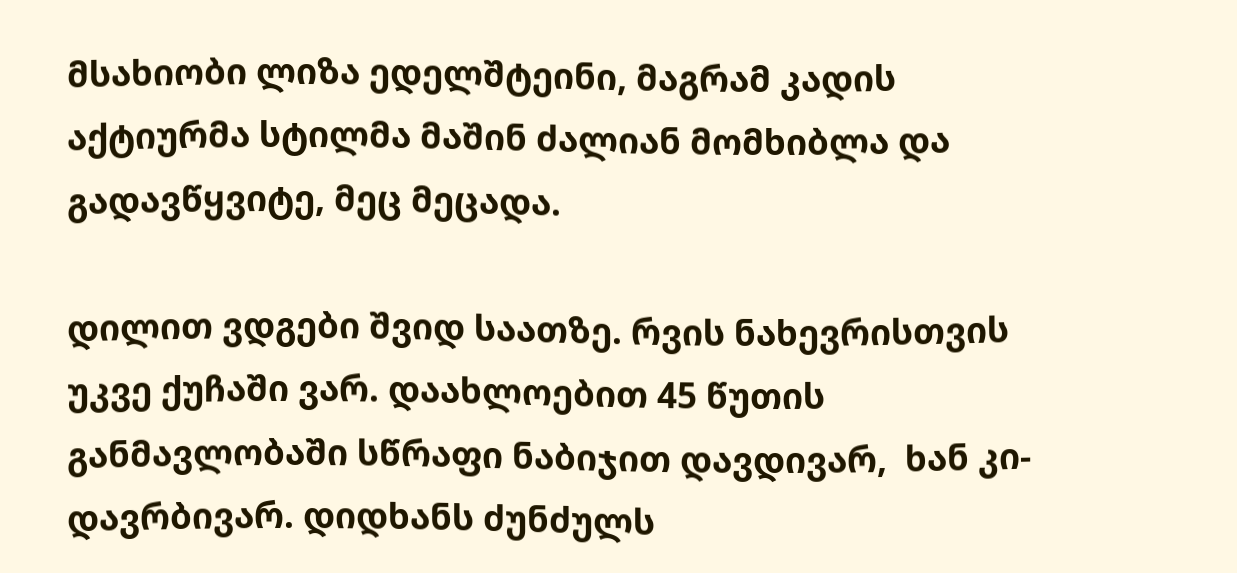მსახიობი ლიზა ედელშტეინი, მაგრამ კადის აქტიურმა სტილმა მაშინ ძალიან მომხიბლა და გადავწყვიტე, მეც მეცადა.

დილით ვდგები შვიდ საათზე. რვის ნახევრისთვის უკვე ქუჩაში ვარ. დაახლოებით 45 წუთის განმავლობაში სწრაფი ნაბიჯით დავდივარ,  ხან კი-დავრბივარ. დიდხანს ძუნძულს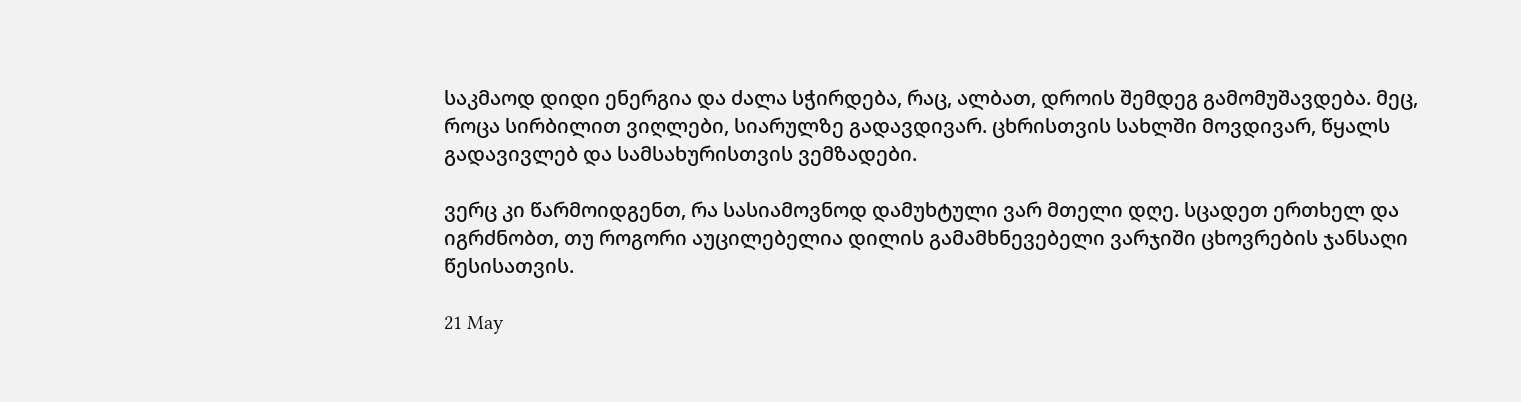საკმაოდ დიდი ენერგია და ძალა სჭირდება, რაც, ალბათ, დროის შემდეგ გამომუშავდება. მეც, როცა სირბილით ვიღლები, სიარულზე გადავდივარ. ცხრისთვის სახლში მოვდივარ, წყალს გადავივლებ და სამსახურისთვის ვემზადები.

ვერც კი წარმოიდგენთ, რა სასიამოვნოდ დამუხტული ვარ მთელი დღე. სცადეთ ერთხელ და იგრძნობთ, თუ როგორი აუცილებელია დილის გამამხნევებელი ვარჯიში ცხოვრების ჯანსაღი წესისათვის.

21 May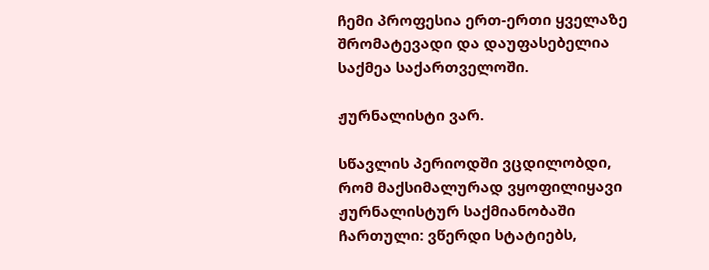ჩემი პროფესია ერთ-ერთი ყველაზე შრომატევადი და დაუფასებელია საქმეა საქართველოში.

ჟურნალისტი ვარ.

სწავლის პერიოდში ვცდილობდი, რომ მაქსიმალურად ვყოფილიყავი ჟურნალისტურ საქმიანობაში ჩართული: ვწერდი სტატიებს,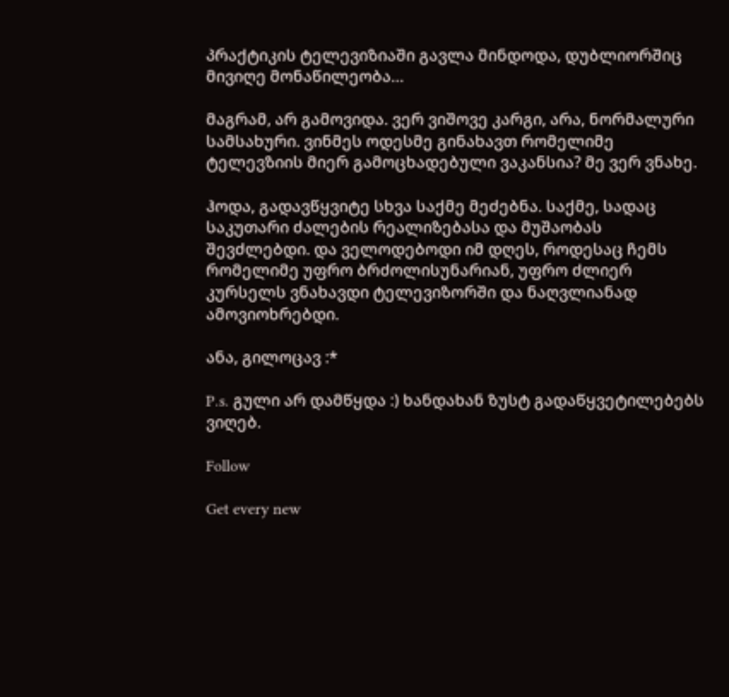პრაქტიკის ტელევიზიაში გავლა მინდოდა, დუბლიორშიც მივიღე მონაწილეობა…

მაგრამ, არ გამოვიდა. ვერ ვიშოვე კარგი, არა, ნორმალური სამსახური. ვინმეს ოდესმე გინახავთ რომელიმე ტელევზიის მიერ გამოცხადებული ვაკანსია? მე ვერ ვნახე.

ჰოდა, გადავწყვიტე სხვა საქმე მეძებნა. საქმე, სადაც საკუთარი ძალების რეალიზებასა და მუშაობას შევძლებდი. და ველოდებოდი იმ დღეს, როდესაც ჩემს რომელიმე უფრო ბრძოლისუნარიან, უფრო ძლიერ კურსელს ვნახავდი ტელევიზორში და ნაღვლიანად ამოვიოხრებდი.

ანა, გილოცავ :*

P.s. გული არ დამწყდა :) ხანდახან ზუსტ გადაწყვეტილებებს ვიღებ.

Follow

Get every new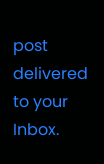post delivered to your Inbox.